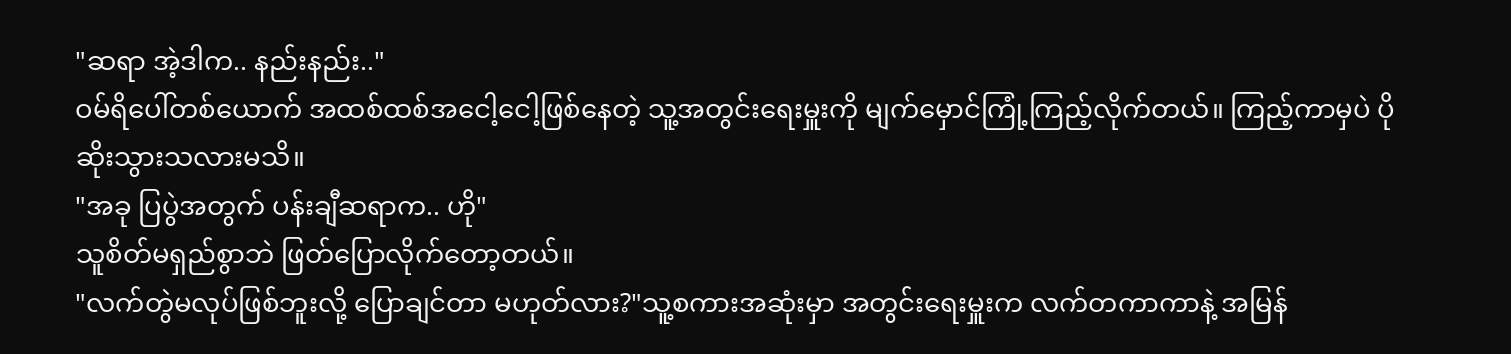"ဆရာ အဲ့ဒါက.. နည်းနည်း.."
ဝမ်ရိပေါ်တစ်ယောက် အထစ်ထစ်အငေါ့ငေါ့ဖြစ်နေတဲ့ သူ့အတွင်းရေးမှူးကို မျက်မှောင်ကြုံ့ကြည့်လိုက်တယ်။ ကြည့်ကာမှပဲ ပိုဆိုးသွားသလားမသိ။
"အခု ပြပွဲအတွက် ပန်းချီဆရာက.. ဟို"
သူစိတ်မရှည်စွာဘဲ ဖြတ်ပြောလိုက်တော့တယ်။
"လက်တွဲမလုပ်ဖြစ်ဘူးလို့ ပြောချင်တာ မဟုတ်လား?"သူ့စကားအဆုံးမှာ အတွင်းရေးမှူးက လက်တကာကာနဲ့ အမြန်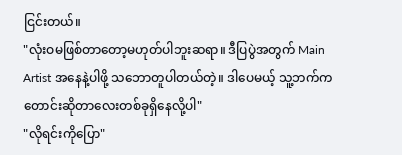ငြင်းတယ်။
"လုံးဝမဖြစ်တာတော့မဟုတ်ပါဘူးဆရာ။ ဒီပြပွဲအတွက် Main Artist အနေနဲ့ပါဖို့ သဘောတူပါတယ်တဲ့။ ဒါပေမယ့် သူ့ဘက်ကတောင်းဆိုတာလေးတစ်ခုရှိနေလို့ပါ"
"လိုရင်းကိုပြော"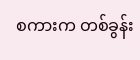စကားက တစ်ခွန်း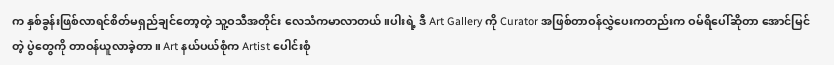က နှစ်ခွန်းဖြစ်လာရင်စိတ်မရှည်ချင်တော့တဲ့ သူ့ဝသီအတိုင်း လေသံကမာလာတယ်။ပါးရဲ့ ဒီ Art Gallery ကို Curator အဖြစ်တာဝန်လွှဲပေးကတည်းက ဝမ်ရိပေါ်ဆိုတာ အောင်မြင်တဲ့ ပွဲတွေကို တာဝန်ယူလာခဲ့တာ။ Art နယ်ပယ်စုံက Artist ပေါင်းစုံ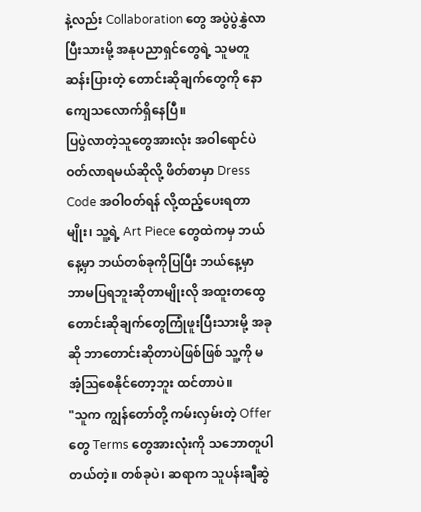နဲ့လည်း Collaboration တွေ အပွဲပွဲနွှဲလာပြီးသားမို့ အနုပညာရှင်တွေရဲ့ သူမတူဆန်းပြားတဲ့ တောင်းဆိုချက်တွေကို နောကျေသလောက်ရှိနေပြီ။
ပြပွဲလာတဲ့သူတွေအားလုံး အဝါရောင်ပဲ ဝတ်လာရမယ်ဆိုလို့ ဖိတ်စာမှာ Dress Code အဝါဝတ်ရန် လို့ထည့်ပေးရတာမျိုး၊ သူ့ရဲ့ Art Piece တွေထဲကမှ ဘယ်နေ့မှာ ဘယ်တစ်ခုကိုပြပြီး ဘယ်နေ့မှာ ဘာမပြရဘူးဆိုတာမျိုးလို အထူးတထွေတောင်းဆိုချက်တွေကြုံဖူးပြီးသားမို့ အခုဆို ဘာတောင်းဆိုတာပဲဖြစ်ဖြစ် သူ့ကို မအံ့ဩစေနိုင်တော့ဘူး ထင်တာပဲ။
"သူက ကျွန်တော်တို့ ကမ်းလှမ်းတဲ့ Offer တွေ Terms တွေအားလုံးကို သဘောတူပါတယ်တဲ့။ တစ်ခုပဲ၊ ဆရာက သူပန်းချီဆွဲ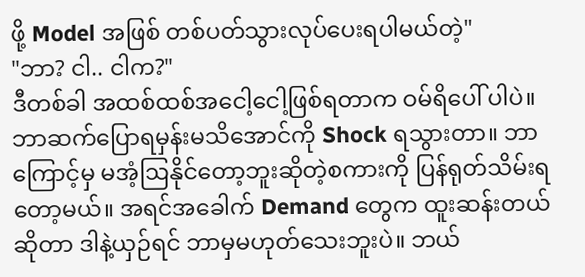ဖို့ Model အဖြစ် တစ်ပတ်သွားလုပ်ပေးရပါမယ်တဲ့"
"ဘာ? ငါ.. ငါက?"
ဒီတစ်ခါ အထစ်ထစ်အငေါ့ငေါ့ဖြစ်ရတာက ဝမ်ရိပေါ် ပါပဲ။ ဘာဆက်ပြောရမှန်းမသိအောင်ကို Shock ရသွားတာ။ ဘာကြောင့်မှ မအံ့ဩနိုင်တော့ဘူးဆိုတဲ့စကားကို ပြန်ရုတ်သိမ်းရတော့မယ်။ အရင်အခေါက် Demand တွေက ထူးဆန်းတယ်ဆိုတာ ဒါနဲ့ယှဉ်ရင် ဘာမှမဟုတ်သေးဘူးပဲ။ ဘယ်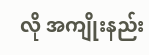လို အကျိုးနည်း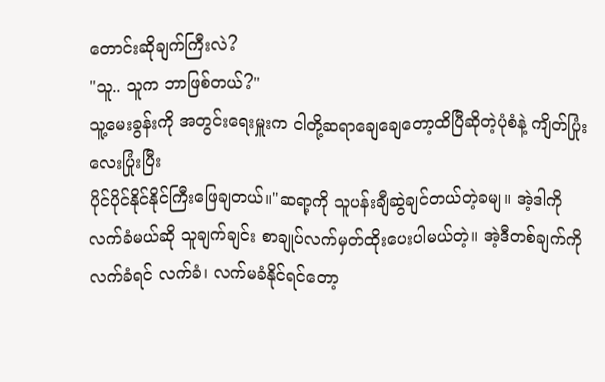တောင်းဆိုချက်ကြီးလဲ?
"သူ.. သူက ဘာဖြစ်တယ်?"
သူ့မေးခွန်းကို အတွင်းရေးမှူးက ငါတို့ဆရာချေချေတော့ထိပြီဆိုတဲ့ပုံစံနဲ့ ကျိတ်ပြုံးလေးပြုံးပြီး
ပိုင်ပိုင်နိုင်နိုင်ကြီးဖြေချတယ်။"ဆရာ့ကို သူပန်းချီဆွဲချင်တယ်တဲ့ခမျ။ အဲ့ဒါကို
လက်ခံမယ်ဆို သူချက်ချင်း စာချုပ်လက်မှတ်ထိုးပေးပါမယ်တဲ့။ အဲ့ဒီတစ်ချက်ကို လက်ခံရင် လက်ခံ၊ လက်မခံနိုင်ရင်တော့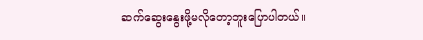ဆက်ဆွေးနွေးဖို့မလိုတော့ဘူးပြောပါတယ်။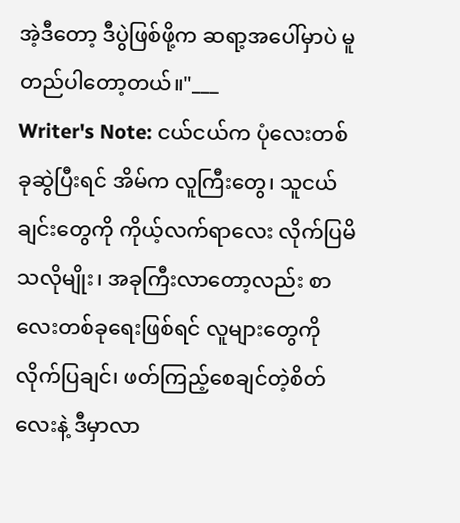အဲ့ဒီတော့ ဒီပွဲဖြစ်ဖို့က ဆရာ့အပေါ်မှာပဲ မူတည်ပါတော့တယ်။"___
Writer's Note: ငယ်ငယ်က ပုံလေးတစ်ခုဆွဲပြီးရင် အိမ်က လူကြီးတွေ၊ သူငယ်ချင်းတွေကို ကိုယ့်လက်ရာလေး လိုက်ပြမိသလိုမျိုး၊ အခုကြီးလာတော့လည်း စာလေးတစ်ခုရေးဖြစ်ရင် လူများတွေကို လိုက်ပြချင်၊ ဖတ်ကြည့်စေချင်တဲ့စိတ်လေးနဲ့ ဒီမှာလာ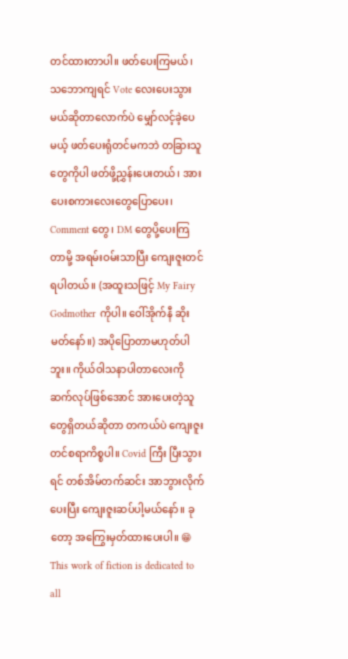တင်ထားတာပါ။ ဖတ်ပေးကြမယ်၊ သဘောကျရင် Vote လေးပေးသွားမယ်ဆိုတာလောက်ပဲ မျှော်လင့်ခဲ့ပေမယ့် ဖတ်ပေးရုံတင်မကဘဲ တခြားသူတွေကိုပါ ဖတ်ဖို့ညွှန်းပေးတယ်၊ အားပေးစကားလေးတွေပြောပေး၊ Comment တွေ၊ DM တွေပို့ပေးကြတာမို့ အရမ်းဝမ်းသာပြီး ကျေးဇူးတင်ရပါတယ်။ (အထူးသဖြင့် My Fairy Godmother ကိုပါ။ ဝေါ်အိုက်နီ ဆိုးမတ်နော်။) အပိုပြောတာမဟုတ်ပါဘူး။ ကိုယ်ဝါသနာပါတာလေးကို ဆက်လုပ်ဖြစ်အောင် အားပေးတဲ့သူတွေရှိတယ်ဆိုတာ တကယ်ပဲ ကျေးဇူးတင်စရာကိစ္စပါ။ Covid ကြီး ပြီးသွားရင် တစ်အိမ်တက်ဆင်း အာဘွားလိုက်ပေးပြီး ကျေးဇူးဆပ်ပါ့မယ်နော်။ ခုတော့ အကြွေးမှတ်ထားပေးပါ။ 😁
This work of fiction is dedicated to all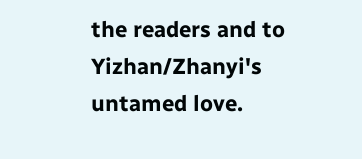the readers and to Yizhan/Zhanyi's untamed love.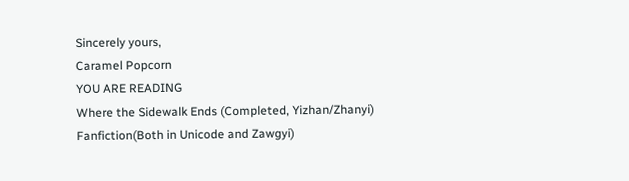Sincerely yours,
Caramel Popcorn
YOU ARE READING
Where the Sidewalk Ends (Completed, Yizhan/Zhanyi)
Fanfiction(Both in Unicode and Zawgyi)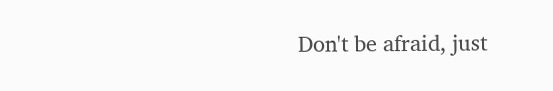Don't be afraid, just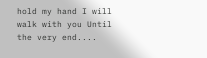hold my hand I will walk with you Until the very end....